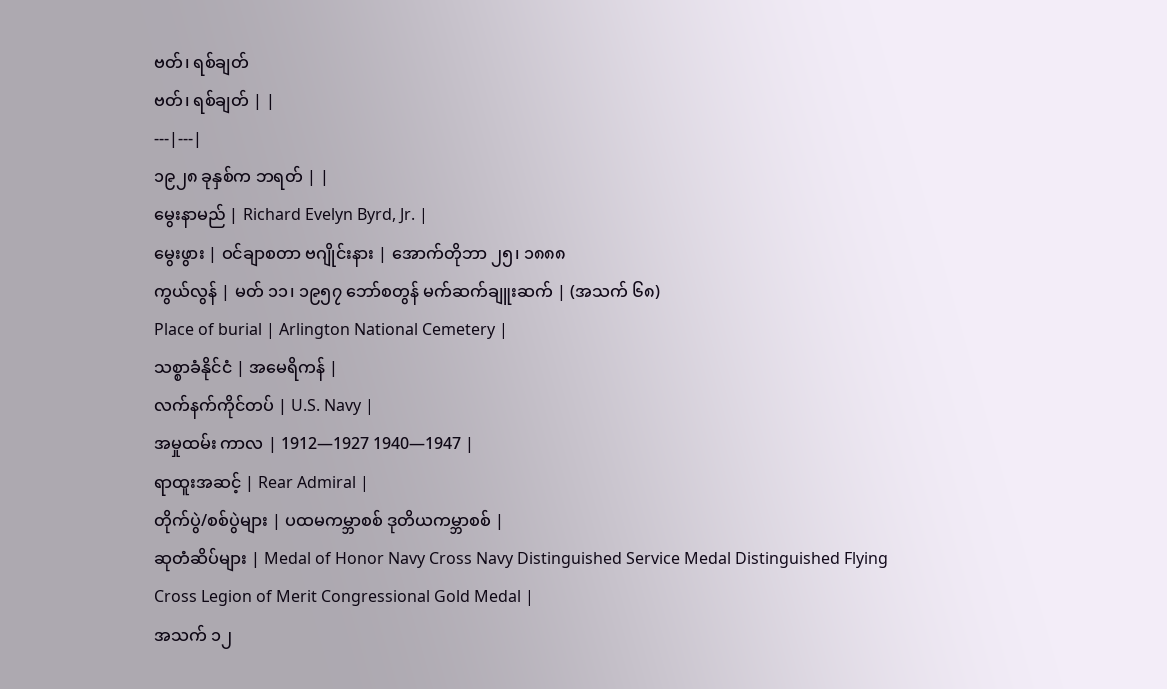ဗတ်၊ ရစ်ချတ်
ဗတ်၊ ရစ်ချတ် | |
---|---|
၁၉၂၈ ခုနှစ်က ဘရတ် | |
မွေးနာမည် | Richard Evelyn Byrd, Jr. |
မွေးဖွား | ဝင်ချာစတာ ဗဂျိုင်းနား | အောက်တိုဘာ ၂၅၊ ၁၈၈၈
ကွယ်လွန် | မတ် ၁၁၊ ၁၉၅၇ ဘော်စတွန် မက်ဆက်ချူးဆက် | (အသက် ၆၈)
Place of burial | Arlington National Cemetery |
သစ္စာခံနိုင်ငံ | အမေရိကန် |
လက်နက်ကိုင်တပ် | U.S. Navy |
အမှုထမ်း ကာလ | 1912—1927 1940—1947 |
ရာထူးအဆင့် | Rear Admiral |
တိုက်ပွဲ/စစ်ပွဲများ | ပထမကမ္ဘာစစ် ဒုတိယကမ္ဘာစစ် |
ဆုတံဆိပ်များ | Medal of Honor Navy Cross Navy Distinguished Service Medal Distinguished Flying Cross Legion of Merit Congressional Gold Medal |
အသက် ၁၂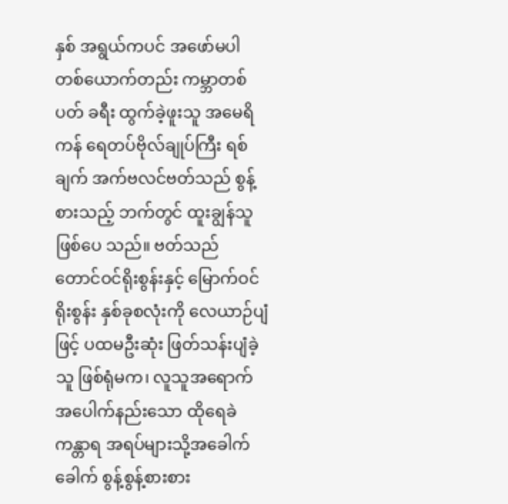နှစ် အရွယ်ကပင် အဖော်မပါတစ်ယောက်တည်း ကမ္ဘာတစ်ပတ် ခရီး ထွက်ခဲ့ဖူးသူ အမေရိကန် ရေတပ်ဗိုလ်ချုပ်ကြီး ရစ်ချက် အက်ဗလင်ဗတ်သည် စွန့်စားသည့် ဘက်တွင် ထူးချွန်သူဖြစ်ပေ သည်။ ဗတ်သည် တောင်ဝင်ရိုးစွန်းနှင့် မြောက်ဝင်ရိုးစွန်း နှစ်ခုစလုံးကို လေယာဉ်ပျံဖြင့် ပထမဦးဆုံး ဖြတ်သန်းပျံခဲ့သူ ဖြစ်ရုံမက၊ လူသူအရောက်အပေါက်နည်းသော ထိုရေခဲကန္တာရ အရပ်များသို့အခေါက်ခေါက် စွန့်စွန့်စားစား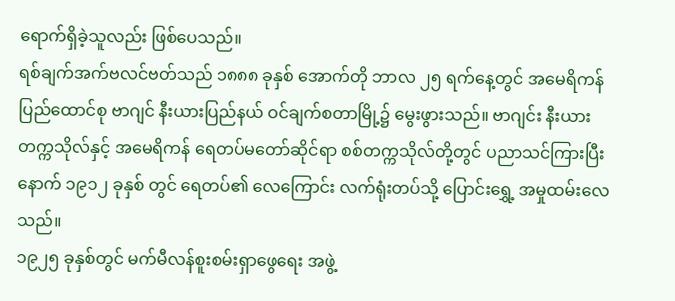ရောက်ရှိခဲ့သူလည်း ဖြစ်ပေသည်။
ရစ်ချက်အက်ဗလင်ဗတ်သည် ၁၈၈၈ ခုနှစ် အောက်တို ဘာလ ၂၅ ရက်နေ့တွင် အမေရိကန်ပြည်ထောင်စု ဗာဂျင် နီးယားပြည်နယ် ဝင်ချက်စတာမြို့၌ မွေးဖွားသည်။ ဗာဂျင်း နီးယား တက္ကသိုလ်နှင့် အမေရိကန် ရေတပ်မတော်ဆိုင်ရာ စစ်တက္ကသိုလ်တို့တွင် ပညာသင်ကြားပြီးနောက် ၁၉၁၂ ခုနှစ် တွင် ရေတပ်၏ လေကြောင်း လက်ရုံးတပ်သို့ ပြောင်းရွှေ့ အမှုထမ်းလေသည်။
၁၉၂၅ ခုနှစ်တွင် မက်မီလန်စူးစမ်းရှာဖွေရေး အဖွဲ့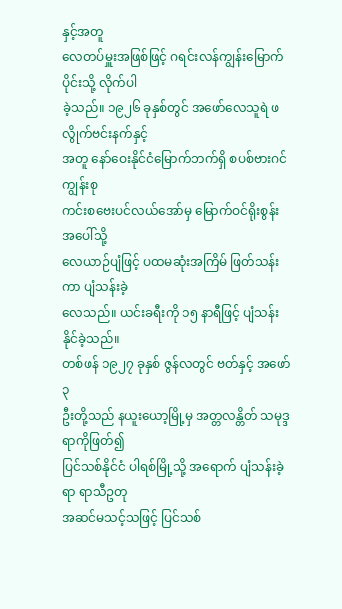နှင့်အတူ
လေတပ်မှူးအဖြစ်ဖြင့် ဂရင်းလန်ကျွန်းမြောက် ပိုင်းသို့ လိုက်ပါ
ခဲ့သည်။ ၁၉၂၆ ခုနှစ်တွင် အဖော်လေသူရဲ ဖလွိုက်ဗင်းနက်နှင့်
အတူ နော်ဝေးနိုင်ငံမြောက်ဘက်ရှိ စပစ်ဗားဂင်ကျွန်းစု
ကင်းစဗေးပင်လယ်အော်မှ မြောက်ဝင်ရိုးစွန်း အပေါ်သို့
လေယာဉ်ပျံဖြင့် ပထမဆုံးအကြိမ် ဖြတ်သန်းကာ ပျံသန်းခဲ့
လေသည်။ ယင်းခရီးကို ၁၅ နာရီဖြင့် ပျံသန်းနိုင်ခဲ့သည်။
တစ်ဖန် ၁၉၂၇ ခုနှစ် ဇွန်လတွင် ဗတ်နှင့် အဖော် ၃
ဦးတို့သည် နယူးယော့မြို့မှ အတ္တလန္တိတ် သမုဒ္ဒရာကိုဖြတ်၍
ပြင်သစ်နိုင်ငံ ပါရစ်မြို့သို့ အရောက် ပျံသန်းခဲ့ရာ ရာသီဥတု
အဆင်မသင့်သဖြင့် ပြင်သစ်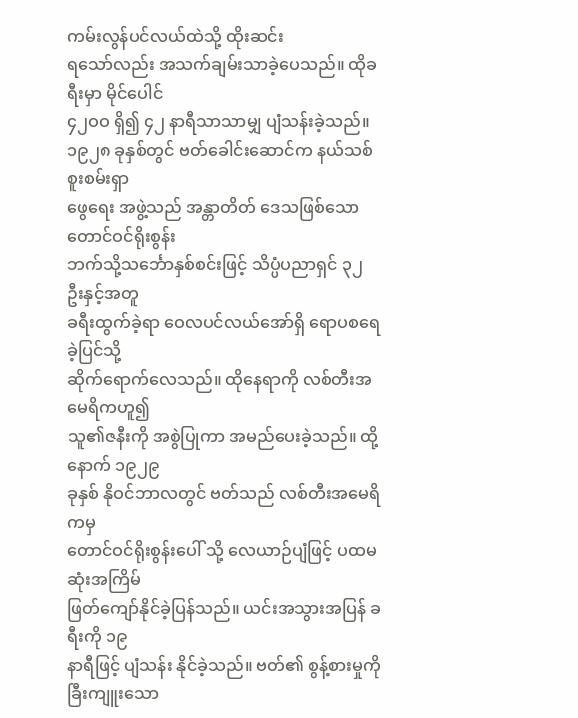ကမ်းလွန်ပင်လယ်ထဲသို့ ထိုးဆင်း
ရသော်လည်း အသက်ချမ်းသာခဲ့ပေသည်။ ထိုခရီးမှာ မိုင်ပေါင်
၄၂ဝဝ ရှိ၍ ၄၂ နာရီသာသာမျှ ပျံသန်းခဲ့သည်။
၁၉၂၈ ခုနှစ်တွင် ဗတ်ခေါင်းဆောင်က နယ်သစ်စူးစမ်းရှာ
ဖွေရေး အဖွဲ့သည် အန္တာတိတ် ဒေသဖြစ်သော တောင်ဝင်ရိုးစွန်း
ဘက်သို့သင်္ဘောနှစ်စင်းဖြင့် သိပ္ပံပညာရှင် ၃၂ ဦးနှင့်အတူ
ခရီးထွက်ခဲ့ရာ ဝေလပင်လယ်အော်ရှိ ရောပစရေခဲ့ပြင်သို့
ဆိုက်ရောက်လေသည်။ ထိုနေရာကို လစ်တီးအမေရိကဟူ၍
သူ၏ဇနီးကို အစွဲပြုကာ အမည်ပေးခဲ့သည်။ ထို့နောက် ၁၉၂၉
ခုနှစ် နိုဝင်ဘာလတွင် ဗတ်သည် လစ်တီးအမေရိကမှ
တောင်ဝင်ရိုးစွန်းပေါ် သို့ လေယာဉ်ပျံဖြင့် ပထမဆုံးအကြိမ်
ဖြတ်ကျော်နိုင်ခဲ့ပြန်သည်။ ယင်းအသွားအပြန် ခရီးကို ၁၉
နာရီဖြင့် ပျံသန်း နိုင်ခဲ့သည်။ ဗတ်၏ စွန့်စားမှုကို
ခြီးကျူးသော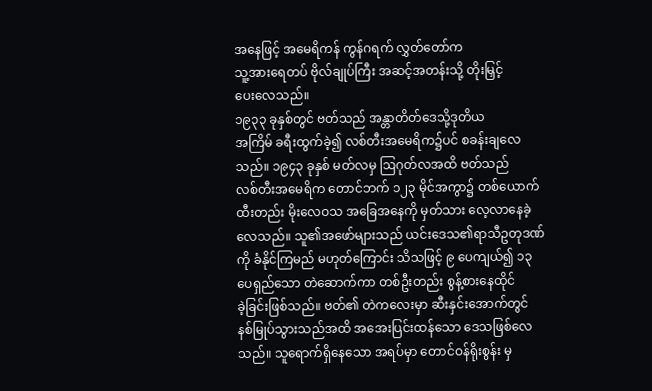အနေဖြင့် အမေရိကန် ကွန်ဂရက် လွှတ်တော်က
သူ့အားရေတပ် ဗိုလ်ချုပ်ကြီး အဆင့်အတန်းသို့ တိုးမြှင့်
ပေးလေသည်။
၁၉၃၃ ခုနှစ်တွင် ဗတ်သည် အန္တာတိတ်ဒေသို့ဒုတိယ
အကြိမ် ခရီးထွက်ခဲ့၍ လစ်တီးအမေရိက၌ပင် စခန်းချလေ
သည်။ ၁၉၄၃ ခုနှစ် မတ်လမှ ဩဂုတ်လအထိ ဗတ်သည်
လစ်တီးအမေရိက တောင်ဘက် ၁၂၃ မိုင်အကွာ၌ တစ်ယောက်
ထီးတည်း မိုးလေဝသ အခြေအနေကို မှတ်သား လေ့လာနေခဲ့
လေသည်။ သူ၏အဖော်များသည် ယင်းဒေသ၏ရာသီဥတုဒဏ်
ကို ခံနိုင်ကြမည် မဟုတ်ကြောင်း သိသဖြင့် ၉ ပေကျယ်၍ ၁၃
ပေရှည်သော တဲဆောက်ကာ တစ်ဦးတည်း စွန့်စားနေထိုင်
ခဲ့ခြင်းဖြစ်သည်။ ဗတ်၏ တဲကလေးမှာ ဆီးနှင်းအောက်တွင်
နစ်မြုပ်သွားသည်အထိ အအေးပြင်းထန်သော ဒေသဖြစ်လေ
သည်။ သူရောက်ရှိနေသော အရပ်မှာ တောင်ဝန်ရိုးစွန်း မှ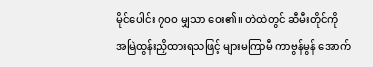မိုင်ပေါင်း ၇ဝဝ မျှသာ ဝေး၏။ တဲထဲတွင် ဆီမီးတိုင်ကို
အမြဲထွန်းညှိထားရသဖြင့် များမကြာမီ ကာဗွန်မွန် အောက်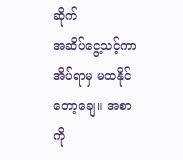ဆိုက်
အဆိပ်ငွေ့သင့်ကာ အိပ်ရာမှ မထနိုင်တော့ချေ။ အစာကို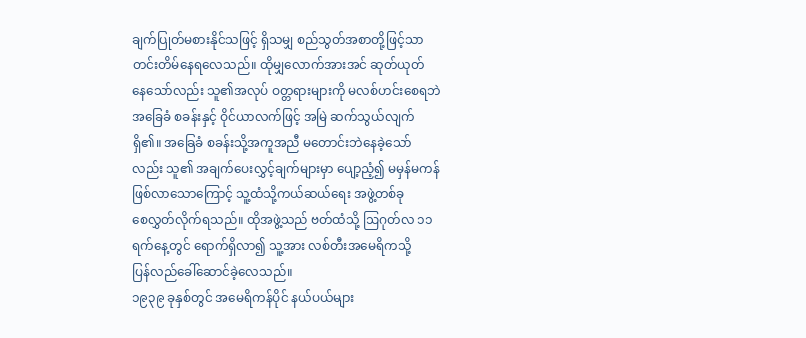ချက်ပြုတ်မစားနိုင်သဖြင့် ရှိသမျှ စည်သွတ်အစာတို့ဖြင့်သာ
တင်းတိမ်နေရလေသည်။ ထိုမျှလောက်အားအင် ဆုတ်ယုတ်
နေသော်လည်း သူ၏အလုပ် ဝတ္တရားများကို မလစ်ဟင်းစေရဘဲ
အခြေခံ စခန်းနှင့် ဝိုင်ယာလက်ဖြင့် အမြဲ ဆက်သွယ်လျက်
ရှိ၏။ အခြေခံ စခန်းသို့အကူအညီ မတောင်းဘဲနေခဲ့သော်
လည်း သူ၏ အချက်ပေးလွှင့်ချက်များမှာ ပျော့ညံ့၍ မမှန်မကန်
ဖြစ်လာသောကြောင့် သူ့ထံသို့ကယ်ဆယ်ရေး အဖွဲ့တစ်ခု
စေလွှတ်လိုက်ရသည်။ ထိုအဖွဲ့သည် ဗတ်ထံသို့ ဩဂုတ်လ ၁၁
ရက်နေ့တွင် ရောက်ရှိလာ၍ သူ့အား လစ်တီးအမေရိကသို့
ပြန်လည်ခေါ်ဆောင်ခဲ့လေသည်။
၁၉၃၉ ခုနှစ်တွင် အမေရိကန်ပိုင် နယ်ပယ်များ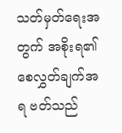သတ်မှတ်ရေးအတွက် အစိုးရ၏ စေလွှတ်ချက်အရ ဗတ်သည်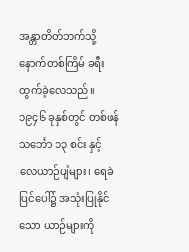အန္တာတိတ်ဘက်သို့နောက်တစ်ကြိမ် ခရီးထွက်ခဲ့လေသည်။
၁၉၄၆ ခုနှစ်တွင် တစ်ဖန် သင်္ဘော ၁၃ စင်း နှင့်
လေယာဉ်ပျံများ၊ ရေခဲပြင်ပေါ်၌ အသုံးပြုနိုင်သော ယာဉ်များကို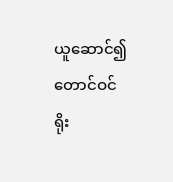ယူဆောင်၍ တောင်ဝင်ရိုး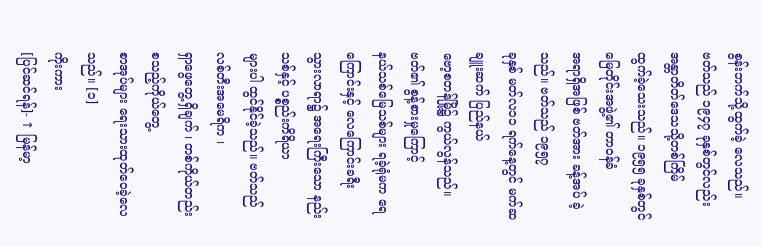စွန်းဘက်သို့ထွက်ခဲ့ လေသည်။
ဗတ်သည် ၁၉၄၇ ခုနှစ်တွင်လည်း အန္တာတိတ်ဒေသသို့တစ်ကြိမ်
ထွက်ခဲ့သေးသည်။ ၁၉၅၅ ခုနှစ်တွင် မြေတိုင်းအဖွဲ့၏ တာဝန်ခံ
အရာရှိအဖြစ် ဗတ်အား ခန့်အပ် ခဲ့သည်။ ဗတ်သည် ၁၉၅၇
ခုနှစ် မတ်လ၁၁ ရက်နေ့တွင် မက်ဆချူးဆက် ပြည်နယ်
ဗော့စတန်မြို့၌ ကွယ်လွန်သည်။ ဗတ်၏ စွန့်စားမှုကြောင့်
နယ်သစ်မြေသစ်များ ရခဲ့ရုံမက ရေကြောင်းနှင့် လေကြောင်းခရီး
သွားလာရာ၌ အရေးကြီးသော နည်းသစ်နှင့် ပစ္စည်းကိရိယာ
များပါ ထွင်နိုင်ခဲ့သည်။ ဗတ်သည် လစ်တီးအမေရိက ၊
ရှာဖွေတွေ့ရှိချက် ၊ တစ်ကိုယ်တည်း စသည့်ကိုယ်တွေ့
စာအုပ်များ ရေးသားထုတ်ဝေခဲ့လေသည်။ [၁]
ကိုးကား
[ပြင်ဆင်ရန်]- ↑ မြန်မာ့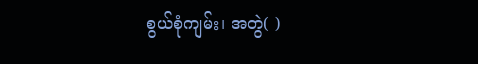စွယ်စုံကျမ်း၊ အတွဲ( )